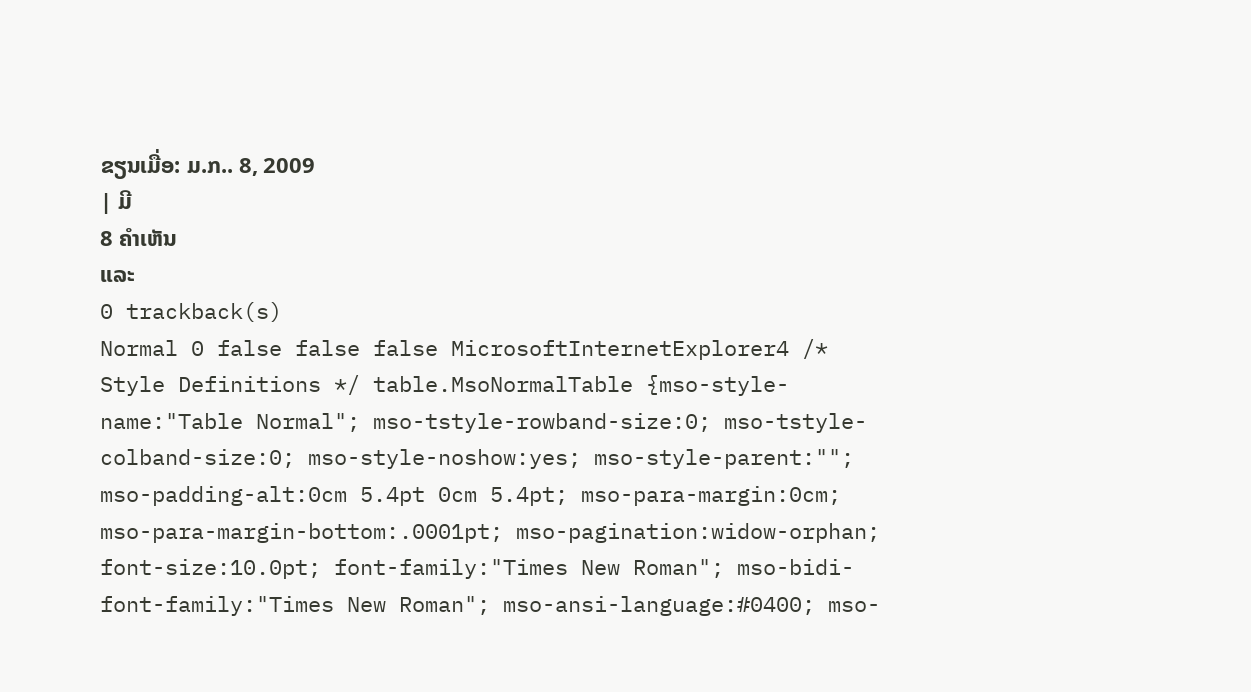ຂຽນເມື່ອ: ມ.ກ.. 8, 2009
| ມີ
8 ຄຳເຫັນ
ແລະ
0 trackback(s)
Normal 0 false false false MicrosoftInternetExplorer4 /* Style Definitions */ table.MsoNormalTable {mso-style-name:"Table Normal"; mso-tstyle-rowband-size:0; mso-tstyle-colband-size:0; mso-style-noshow:yes; mso-style-parent:""; mso-padding-alt:0cm 5.4pt 0cm 5.4pt; mso-para-margin:0cm; mso-para-margin-bottom:.0001pt; mso-pagination:widow-orphan; font-size:10.0pt; font-family:"Times New Roman"; mso-bidi-font-family:"Times New Roman"; mso-ansi-language:#0400; mso-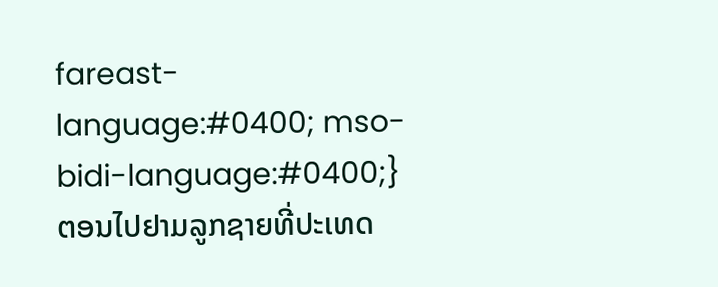fareast-language:#0400; mso-bidi-language:#0400;}
ຕອນໄປຢາມລູກຊາຍທີ່ປະເທດ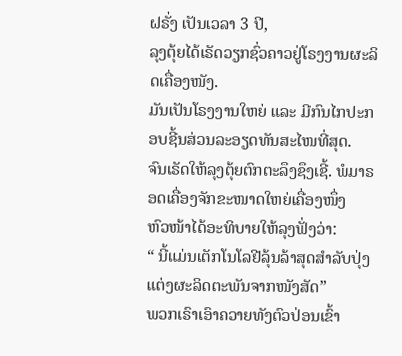ຝຣັ່ງ ເປັນເວລາ 3 ປີ,
ລຸງຕຸ້ຍໄດ້ເຣັດວຽກຊົ່ວຄາວຢູ່ໂຣງງານຜະລິດເຄື່ອງໜັງ.
ມັນເປັນໂຣງງານໃຫຍ່ ແລະ ມີກົນໄກປະກອບຊີ້ນສ່ວນລະອຽດທັນສະໄໜທີ່ສຸດ.
ຈົນເຣັດໃຫ້ລຸງຕຸ້ຍຕົກຕະລຶງຊຶງເຊີ້. ພໍມາຣອດເຄື່ອງຈັກຂະໜາດໃຫຍ່ເຄື່ອງໜຶ່ງ
ຫົວໜ້າໄດ້ອະທິບາຍໃຫ້ລຸງຟັ່ງວ່າ:
“ ນີ້ແມ່ນເຕັກໂນໂລຢີລຸ້ນລ້າສຸດສຳລັບປຸ່ງແຕ່ງຜະລິດຕະພັນຈາກໜັງສັດ”
ພວກເຣົາເອົາຄວາຍທັງຕົວປ່ອນເຂົ້າ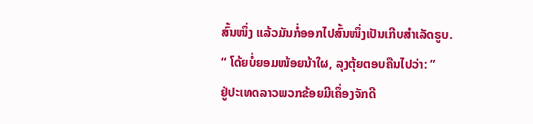ສົ້ນໜຶ່ງ ແລ້ວມັນກໍ່ອອກໄປສົ້ນໜຶ່ງເປັນເກີບສຳເລັດຣູບ.
“ ໂດ້ຍບໍ່ຍອມໜ້ອຍນ້າໃຜ, ລຸງຕຸ້ຍຕອບຄືນໄປວ່າ: ”
ຢູ່ປະເທດລາວພວກຂ້ອຍມີເຄຶ່ອງຈັກດີ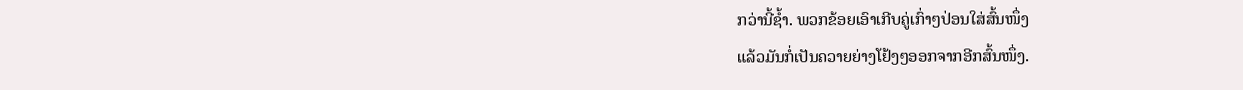ກວ່ານີ້ຊໍ້າ. ພວກຂ້ອຍເອົາເກີບຄູ່ເກົ່າໆປ່ອນໃສ່ສົ້ນໜຶ່ງ
ແລ້ວມັນກໍ່ເປັນຄວາຍຍ່າງໂຢ້ງໆອອກຈາກອີກສົ້ນໜຶ່ງ.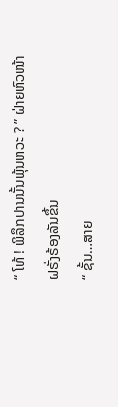“ ໂທ້ ! ພິລຶກປານນັ້ນພຸ້ນຫວະ ? ” ຝ່າຍຫົວໜ້າຝຣັ່ງຣ້ອງລັນຂຶ້ນ
“ ຊັ້ນ…ສາຍ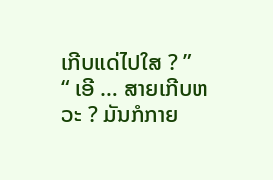ເກີບແດ່ໄປໃສ ? ”
“ ເອີ … ສາຍເກີບຫວະ ? ມັນກໍກາຍ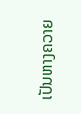ເປັນຫາງຄວາຍ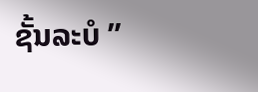ຊັ້ນລະບໍ ”